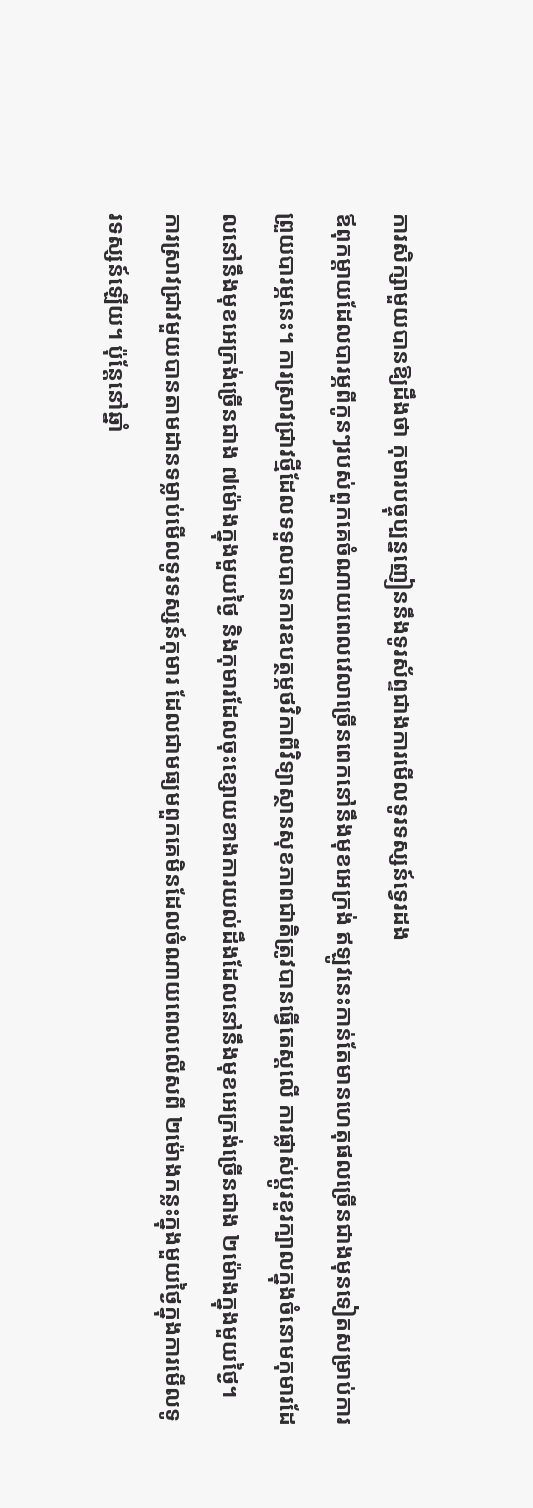ការសិក្សាមួយបានឱ្យដឹងថា កុមារបច្ចុប្បន្នញៀននឹងទូរស័ព្ទជាងការមើលទូរទស្សន៍ទ្វេរដង
ឪពុកម្តាយដែលបារម្ភពីកូនៗរបស់ពួកគេចំណាយពេលវេលាច្រើនពេកនៅនឹងមុខអេក្រង់ ឥឡូវនេះកាន់តែមានហេតុផលច្រើនជាងមុនទៀតសម្រាប់ការព្រួយបារម្ភនេះ។ ការស្រាវជ្រាវថ្មីដែលទទួលបានការឧបត្ថម្ភថវិកាពីវិទ្យាស្ថានសុខភាពជាតិត្រូវបានធ្វើតេស្តលើ ការផ្លាស់ប្តូរខួរក្បាលក្នុងចំនោមកុមារដែលនៅនឹងមុខអេក្រង់ច្រើនជាង ៧ម៉ោងក្នុងមួយថ្ងៃ និងកុមារដែលចុះខ្សោយខាងការយល់ដឹងដែលនៅនឹងមុខអេក្រង់ច្រើនជាង ២ម៉ោងក្នុងមួយថ្ងៃ។
ការស្រាវជ្រាវមួយបានតាមដានទម្លាប់មើលទូរទស្សន៍កុមារ ដែលជាមធ្យមពួកគេមិនដែលចំណាយពេលលើសពី ២ម៉ោងកន្លះក្នុងមួយថ្ងៃក្នុងការមើលទូរទស្សន៍ឡើយ។ ប៉ុន្តែនៅឆ្នាំ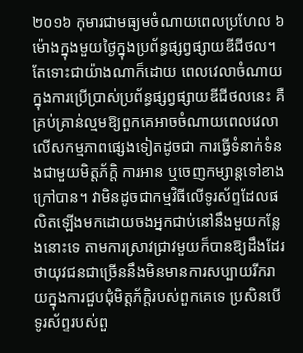២០១៦ កុមារជាមធ្យមចំណាយពេលប្រហែល ៦ម៉ោងក្នុងមួយថ្ងៃក្នុងប្រព័ន្ធផ្សព្វផ្សាយឌីជីថល។ តែទោះជាយ៉ាងណាក៏ដោយ ពេលវេលាចំណាយក្នុងការប្រើប្រាស់ប្រព័ន្ធផ្សព្វផ្សាយឌីជីថលនេះ គឺគ្រប់គ្រាន់ល្មមឱ្យពួកគេអាចចំណាយពេលវេលាលើសកម្មភាពផ្សេងទៀតដូចជា ការធ្វើទំនាក់ទំនងជាមួយមិត្តភ័ក្ដិ ការអាន ឬចេញកម្សាន្តទៅខាងក្រៅបាន។ វាមិនដូចជាកម្មវិធីលើទូរស័ព្ទដែលផលិតឡើងមកដោយចងអ្នកជាប់នៅនឹងមួយកន្លែងនោះទេ តាមការស្រាវជ្រាវមួយក៏បានឱ្យដឹងដែរថាយុវជនជាច្រើននឹងមិនមានការសប្បាយរីករាយក្នុងការជួបជុំមិត្តភ័ក្តិរបស់ពួកគេទេ ប្រសិនបើទូរស័ព្ទរបស់ពួ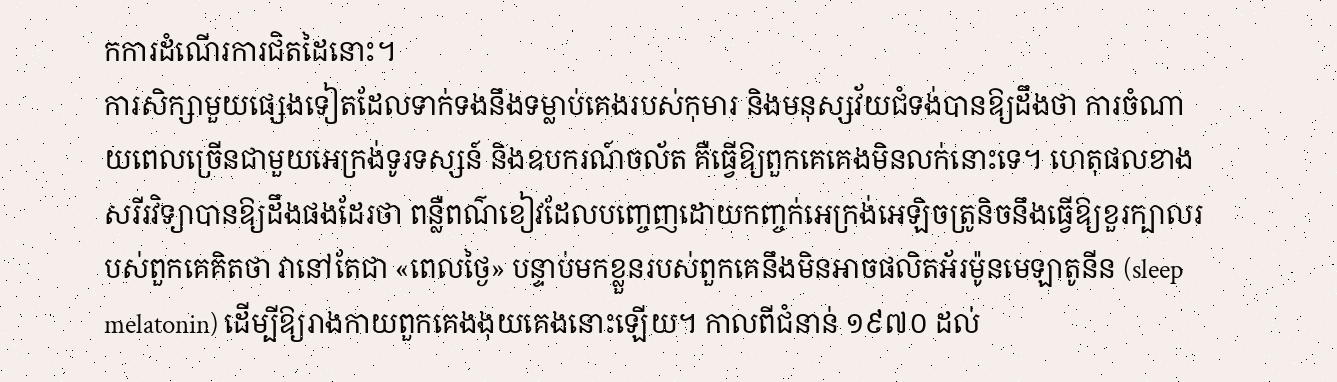កការដំណើរការជិតដៃនោះ។
ការសិក្សាមួយផ្សេងទៀតដែលទាក់ទងនឹងទម្លាប់គេងរបស់កុមារ និងមនុស្សវ័យជំទង់បានឱ្យដឹងថា ការចំណាយពេលច្រើនជាមួយអេក្រង់ទូរទស្សន៍ និងឧបករណ៍ចល័ត គឺធ្វើឱ្យពួកគេគេងមិនលក់នោះទេ។ ហេតុផលខាងសរីរវិទ្យាបានឱ្យដឹងផងដែរថា ពន្លឺពណ៌ខៀវដែលបញ្ចេញដោយកញ្ចក់អេក្រង់អេឡិចត្រូនិចនឹងធ្វើឱ្យខួរក្បាលរបស់ពួកគេគិតថា វានៅតែជា «ពេលថ្ងៃ» បន្ទាប់មកខ្លួនរបស់ពួកគេនឹងមិនអាចផលិតអ័រម៉ូនមេឡាតូនីន (sleep melatonin) ដើម្បីឱ្យរាងកាយពួកគេងងុយគេងនោះឡើយ។ កាលពីជំនាន់ ១៩៧០ ដល់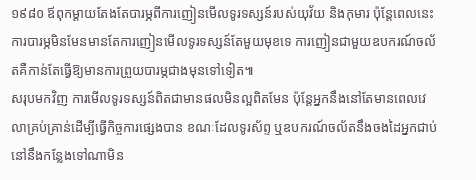១៩៨០ ឪពុកម្តាយតែងតែបារម្ភពីការញៀនមើលទូរទស្សន៍របស់យុវ័យ និងកុមារ ប៉ុន្តែពេលនេះការបារម្ភមិនមែនមានតែការញៀនមើលទូរទស្សន៍តែមួយមុខទេ ការញៀនជាមួយឧបករណ៍ចល័តគឺកាន់តែធ្វើឱ្យមានការព្រួយបារម្ភជាងមុនទៅទៀត៕
សរុបមកវិញ ការមើលទូរទស្សន៍ពិតជាមានផលមិនល្អពិតមែន ប៉ុន្តែអ្នកនឹងនៅតែមានពេលវេលាគ្រប់គ្រាន់ដើម្បីធ្វើកិច្ចការផ្សេងបាន ខណៈដែលទូរស័ព្ទ ឬឧបករណ៍ចល័តនឹងចងដៃអ្នកជាប់នៅនឹងកន្លែងទៅណាមិន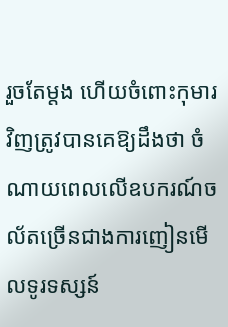រួចតែម្តង ហើយចំពោះកុមារវិញត្រូវបានគេឱ្យដឹងថា ចំណាយពេលលើឧបករណ៍ចល័តច្រើនជាងការញៀនមើលទូរទស្សន៍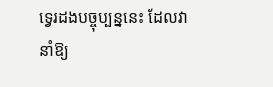ទ្វេរដងបច្ចុប្បន្ននេះ ដែលវានាំឱ្យ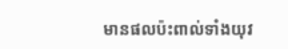មានផលប៉ះពាល់ទាំងយុវ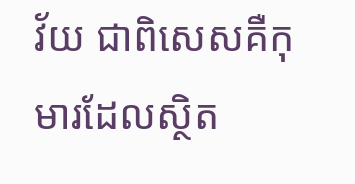វ័យ ជាពិសេសគឺកុមារដែលស្ថិត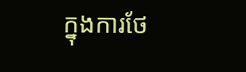ក្នុងការថែ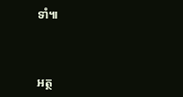ទាំ៕



អត្ថ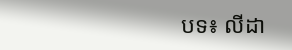បទ៖ លីដា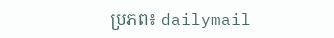ប្រភព៖ dailymail